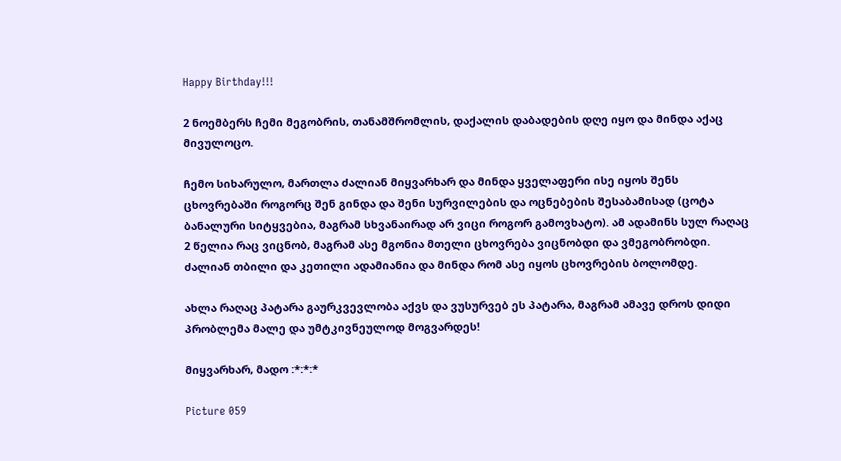Happy Birthday!!!

2 ნოემბერს ჩემი მეგობრის, თანამშრომლის, დაქალის დაბადების დღე იყო და მინდა აქაც მივულოცო.

ჩემო სიხარულო, მართლა ძალიან მიყვარხარ და მინდა ყველაფერი ისე იყოს შენს ცხოვრებაში როგორც შენ გინდა და შენი სურვილების და ოცნებების შესაბამისად (ცოტა ბანალური სიტყვებია, მაგრამ სხვანაირად არ ვიცი როგორ გამოვხატო). ამ ადამინს სულ რაღაც 2 წელია რაც ვიცნობ, მაგრამ ასე მგონია მთელი ცხოვრება ვიცნობდი და ვმეგობრობდი. ძალიან თბილი და კეთილი ადამიანია და მინდა რომ ასე იყოს ცხოვრების ბოლომდე.

ახლა რაღაც პატარა გაურკვევლობა აქვს და ვუსურვებ ეს პატარა, მაგრამ ამავე დროს დიდი პრობლემა მალე და უმტკივნეულოდ მოგვარდეს!

მიყვარხარ, მადო :*:*:*

Picture 059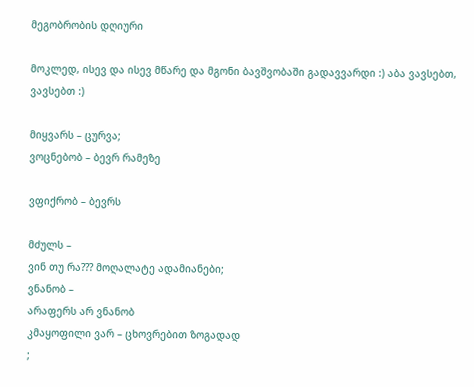მეგობრობის დღიური

მოკლედ, ისევ და ისევ მწარე და მგონი ბავშვობაში გადავვარდი :) აბა ვავსებთ, ვავსებთ :)

მიყვარს – ცურვა;
ვოცნებობ – ბევრ რამეზე

ვფიქრობ – ბევრს

მძულს –
ვინ თუ რა??? მოღალატე ადამიანები;
ვნანობ –
არაფერს არ ვნანობ
კმაყოფილი ვარ – ცხოვრებით ზოგადად
;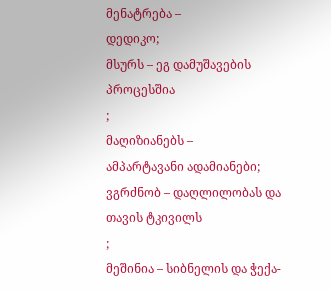მენატრება –
დედიკო;
მსურს – ეგ დამუშავების პროცესშია
;
მაღიზიანებს –
ამპარტავანი ადამიანები;
ვგრძნობ – დაღლილობას და თავის ტკივილს
;
მეშინია – სიბნელის და ჭექა-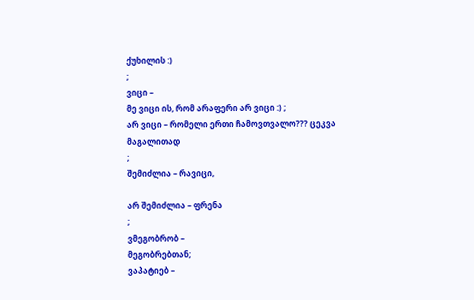ქუხილის :)
;
ვიცი –
მე ვიცი ის, რომ არაფერი არ ვიცი :) ;
არ ვიცი – რომელი ერთი ჩამოვთვალო??? ცეკვა მაგალითად
;
შემიძლია – რავიცი,

არ შემიძლია – ფრენა
;
ვმეგობრობ –
მეგობრებთან;
ვაპატიებ –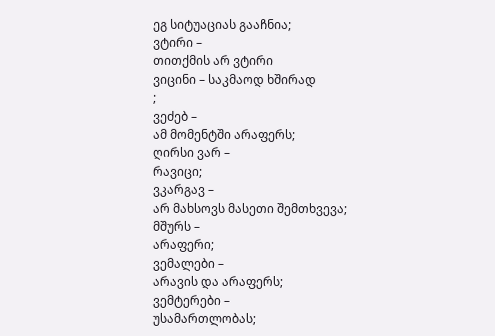ეგ სიტუაციას გააჩნია;
ვტირი –
თითქმის არ ვტირი
ვიცინი – საკმაოდ ხშირად
;
ვეძებ –
ამ მომენტში არაფერს;
ღირსი ვარ –
რავიცი;
ვკარგავ –
არ მახსოვს მასეთი შემთხვევა;
მშურს –
არაფერი;
ვემალები –
არავის და არაფერს;
ვემტერები –
უსამართლობას;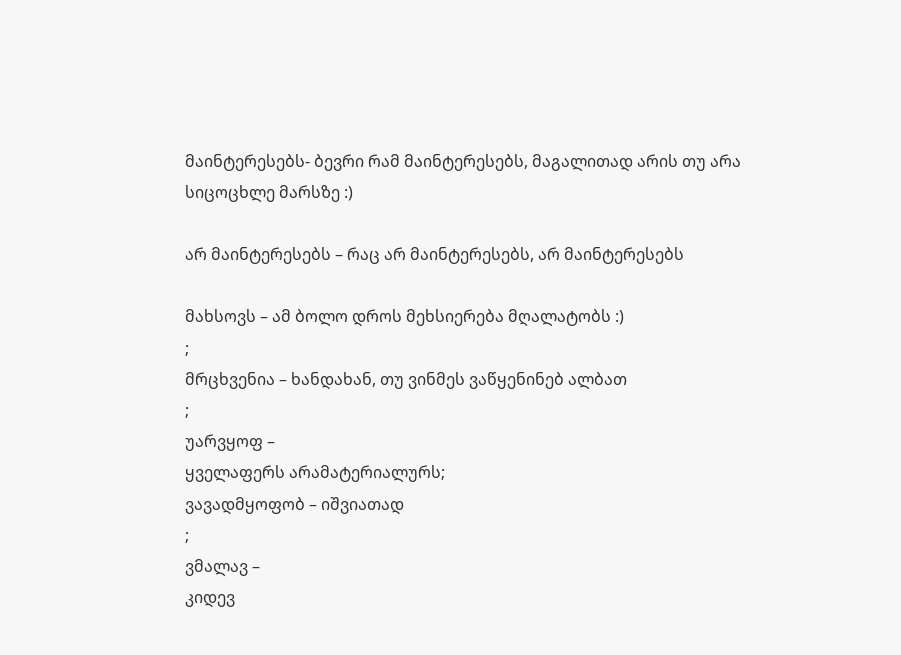მაინტერესებს- ბევრი რამ მაინტერესებს, მაგალითად არის თუ არა სიცოცხლე მარსზე :)

არ მაინტერესებს – რაც არ მაინტერესებს, არ მაინტერესებს

მახსოვს – ამ ბოლო დროს მეხსიერება მღალატობს :)
;
მრცხვენია – ხანდახან, თუ ვინმეს ვაწყენინებ ალბათ
;
უარვყოფ –
ყველაფერს არამატერიალურს;
ვავადმყოფობ – იშვიათად
;
ვმალავ –
კიდევ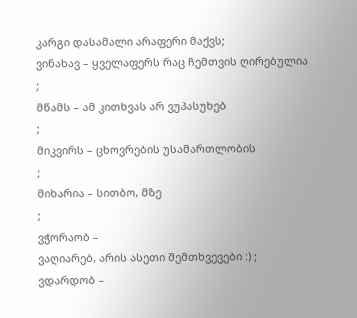კარგი დასამალი არაფერი მაქვს;
ვინახავ – ყველაფერს რაც ჩემთვის ღირებულია
;
მწამს – ამ კითხვას არ ვუპასუხებ
;
მიკვირს – ცხოვრების უსამართლობის
;
მიხარია – სითბო, მზე
;
ვჭორაობ –
ვაღიარებ, არის ასეთი შემთხვევები :) ;
ვდარდობ –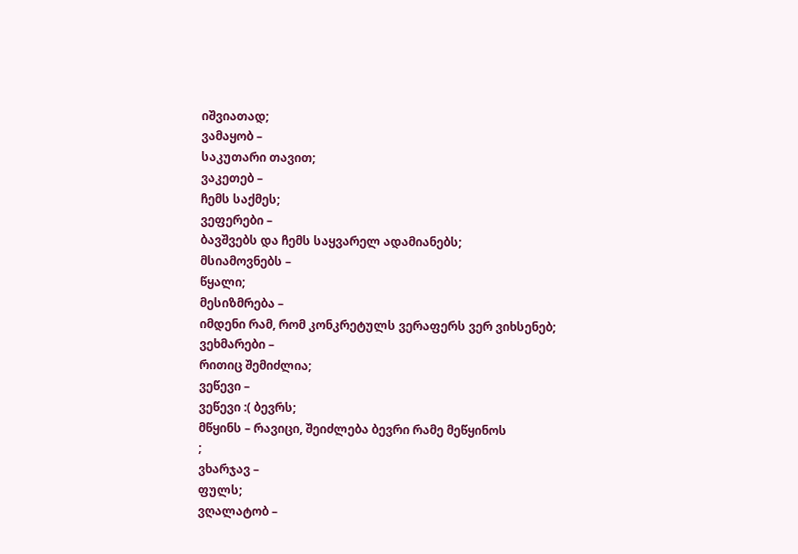იშვიათად;
ვამაყობ –
საკუთარი თავით;
ვაკეთებ –
ჩემს საქმეს;
ვეფერები –
ბავშვებს და ჩემს საყვარელ ადამიანებს;
მსიამოვნებს –
წყალი;
მესიზმრება –
იმდენი რამ, რომ კონკრეტულს ვერაფერს ვერ ვიხსენებ;
ვეხმარები –
რითიც შემიძლია;
ვეწევი –
ვეწევი :( ბევრს;
მწყინს – რავიცი, შეიძლება ბევრი რამე მეწყინოს
;
ვხარჯავ –
ფულს;
ვღალატობ –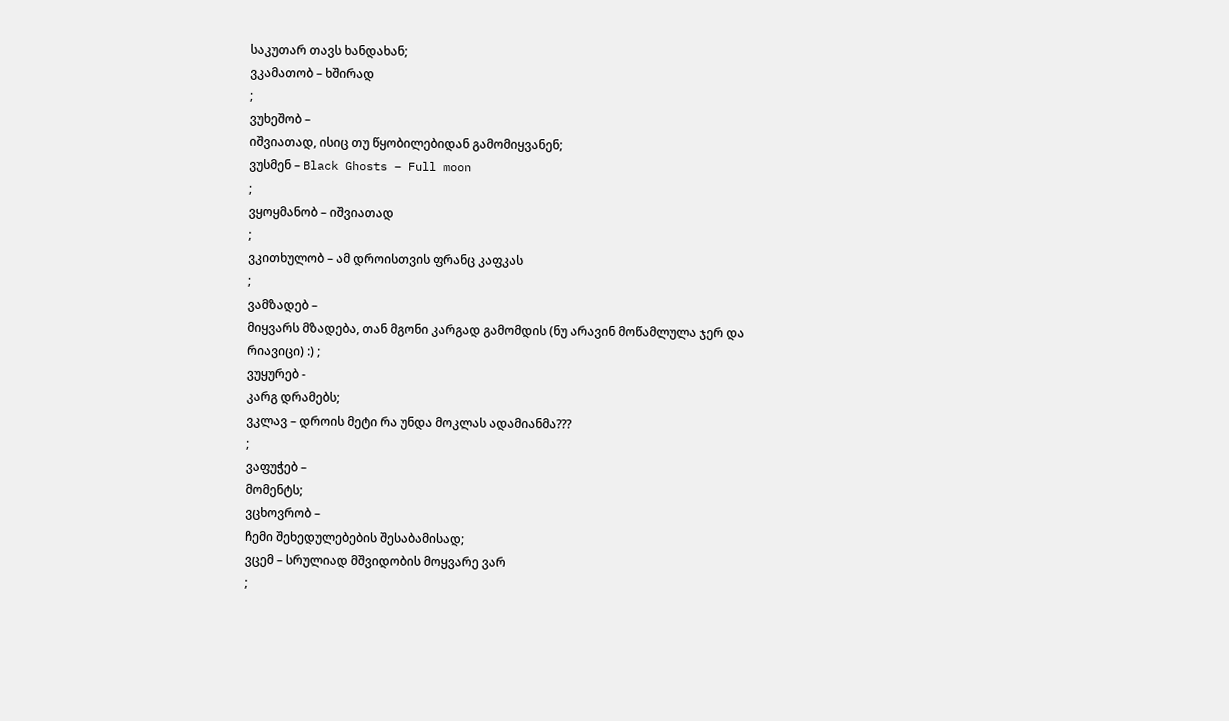საკუთარ თავს ხანდახან;
ვკამათობ – ხშირად
;
ვუხეშობ –
იშვიათად, ისიც თუ წყობილებიდან გამომიყვანენ;
ვუსმენ – Black Ghosts – Full moon
;
ვყოყმანობ – იშვიათად
;
ვკითხულობ – ამ დროისთვის ფრანც კაფკას
;
ვამზადებ –
მიყვარს მზადება, თან მგონი კარგად გამომდის (ნუ არავინ მოწამლულა ჯერ და რიავიცი) :) ;
ვუყურებ -
კარგ დრამებს;
ვკლავ – დროის მეტი რა უნდა მოკლას ადამიანმა???
;
ვაფუჭებ –
მომენტს;
ვცხოვრობ –
ჩემი შეხედულებების შესაბამისად;
ვცემ – სრულიად მშვიდობის მოყვარე ვარ
;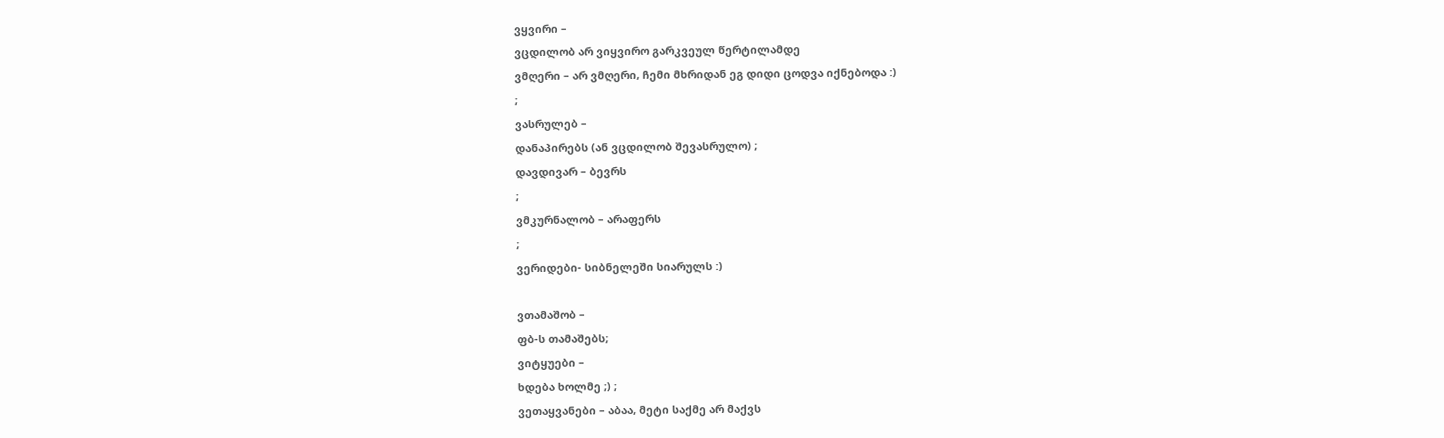ვყვირი –
ვცდილობ არ ვიყვირო გარკვეულ წერტილამდე
ვმღერი – არ ვმღერი, ჩემი მხრიდან ეგ დიდი ცოდვა იქნებოდა :)
;
ვასრულებ –
დანაპირებს (ან ვცდილობ შევასრულო) ;
დავდივარ – ბევრს
;
ვმკურნალობ – არაფერს
;
ვერიდები- სიბნელეში სიარულს :)

ვთამაშობ –
ფბ-ს თამაშებს;
ვიტყუები –
ხდება ხოლმე ;) ;
ვეთაყვანები – აბაა, მეტი საქმე არ მაქვს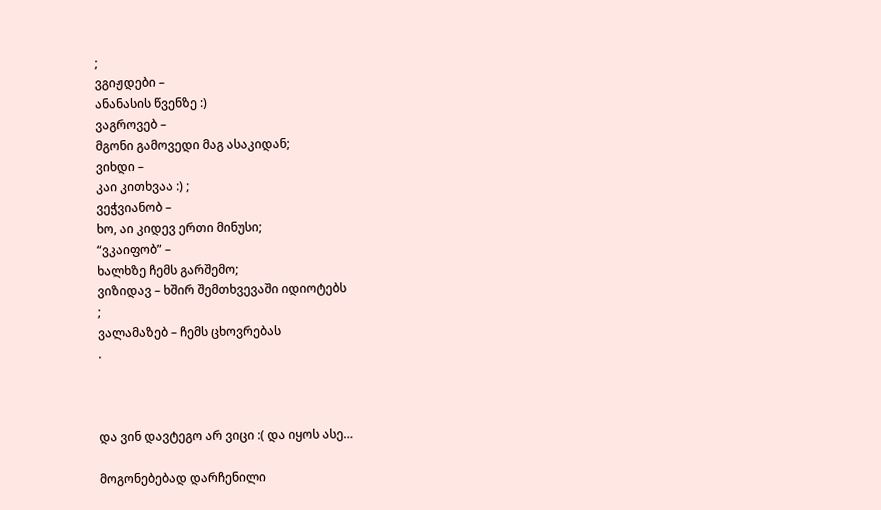;
ვგიჟდები –
ანანასის წვენზე :)
ვაგროვებ –
მგონი გამოვედი მაგ ასაკიდან;
ვიხდი –
კაი კითხვაა :) ;
ვეჭვიანობ –
ხო, აი კიდევ ერთი მინუსი;
“ვკაიფობ” –
ხალხზე ჩემს გარშემო;
ვიზიდავ – ხშირ შემთხვევაში იდიოტებს
;
ვალამაზებ – ჩემს ცხოვრებას
.



და ვინ დავტეგო არ ვიცი :( და იყოს ასე…

მოგონებებად დარჩენილი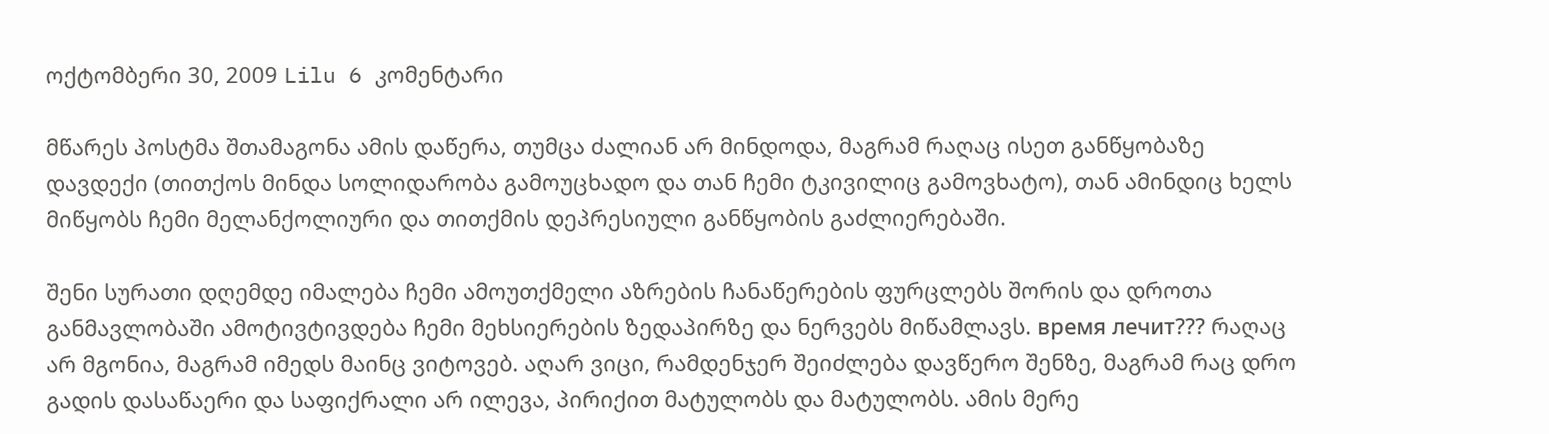ოქტომბერი 30, 2009 Lilu 6 კომენტარი

მწარეს პოსტმა შთამაგონა ამის დაწერა, თუმცა ძალიან არ მინდოდა, მაგრამ რაღაც ისეთ განწყობაზე დავდექი (თითქოს მინდა სოლიდარობა გამოუცხადო და თან ჩემი ტკივილიც გამოვხატო), თან ამინდიც ხელს მიწყობს ჩემი მელანქოლიური და თითქმის დეპრესიული განწყობის გაძლიერებაში.

შენი სურათი დღემდე იმალება ჩემი ამოუთქმელი აზრების ჩანაწერების ფურცლებს შორის და დროთა განმავლობაში ამოტივტივდება ჩემი მეხსიერების ზედაპირზე და ნერვებს მიწამლავს. время лечит??? რაღაც არ მგონია, მაგრამ იმედს მაინც ვიტოვებ. აღარ ვიცი, რამდენჯერ შეიძლება დავწერო შენზე, მაგრამ რაც დრო გადის დასაწაერი და საფიქრალი არ ილევა, პირიქით მატულობს და მატულობს. ამის მერე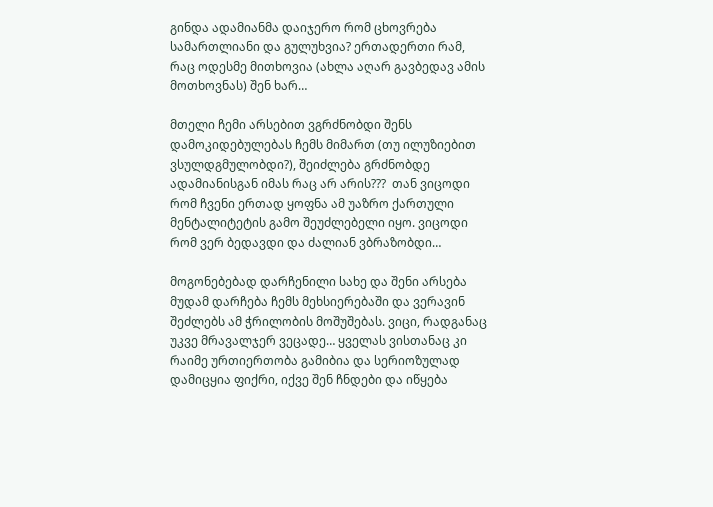გინდა ადამიანმა დაიჯერო რომ ცხოვრება სამართლიანი და გულუხვია? ერთადერთი რამ, რაც ოდესმე მითხოვია (ახლა აღარ გავბედავ ამის მოთხოვნას) შენ ხარ…

მთელი ჩემი არსებით ვგრძნობდი შენს დამოკიდებულებას ჩემს მიმართ (თუ ილუზიებით ვსულდგმულობდი?), შეიძლება გრძნობდე ადამიანისგან იმას რაც არ არის???  თან ვიცოდი რომ ჩვენი ერთად ყოფნა ამ უაზრო ქართული მენტალიტეტის გამო შეუძლებელი იყო. ვიცოდი რომ ვერ ბედავდი და ძალიან ვბრაზობდი…

მოგონებებად დარჩენილი სახე და შენი არსება მუდამ დარჩება ჩემს მეხსიერებაში და ვერავინ შეძლებს ამ ჭრილობის მოშუშებას. ვიცი, რადგანაც უკვე მრავალჯერ ვეცადე… ყველას ვისთანაც კი რაიმე ურთიერთობა გამიბია და სერიოზულად დამიცყია ფიქრი, იქვე შენ ჩნდები და იწყება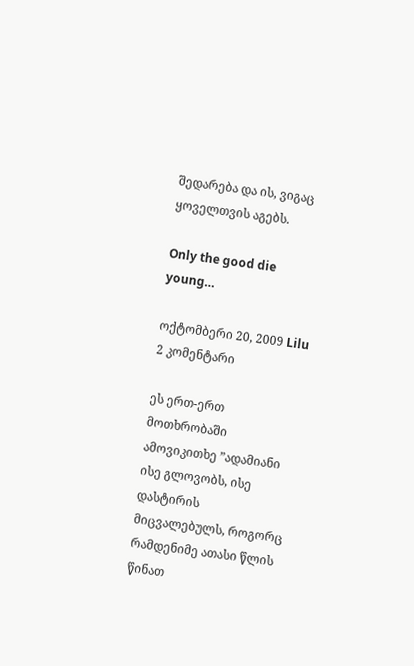შედარება და ის, ვიგაც ყოველთვის აგებს.

Only the good die young…

ოქტომბერი 20, 2009 Lilu 2 კომენტარი

ეს ერთ-ერთ მოთხრობაში ამოვიკითხე ”ადამიანი ისე გლოვობს, ისე დასტირის  მიცვალებულს, როგორც რამდენიმე ათასი წლის წინათ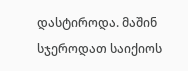დასტიროდა. მაშინ სჯეროდათ საიქიოს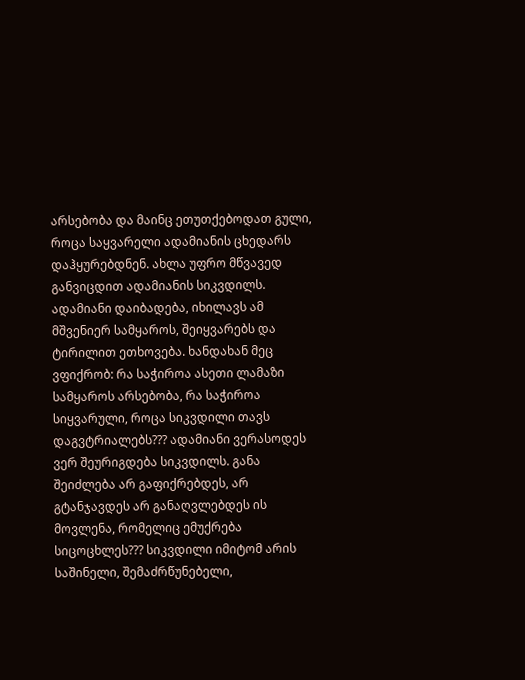არსებობა და მაინც ეთუთქებოდათ გული, როცა საყვარელი ადამიანის ცხედარს დაჰყურებდნენ. ახლა უფრო მწვავედ განვიცდით ადამიანის სიკვდილს. ადამიანი დაიბადება, იხილავს ამ მშვენიერ სამყაროს, შეიყვარებს და ტირილით ეთხოვება. ხანდახან მეც ვფიქრობ: რა საჭიროა ასეთი ლამაზი სამყაროს არსებობა, რა საჭიროა სიყვარული, როცა სიკვდილი თავს დაგვტრიალებს??? ადამიანი ვერასოდეს ვერ შეურიგდება სიკვდილს. განა შეიძლება არ გაფიქრებდეს, არ გტანჯავდეს არ განაღვლებდეს ის მოვლენა, რომელიც ემუქრება სიცოცხლეს??? სიკვდილი იმიტომ არის საშინელი, შემაძრწუნებელი,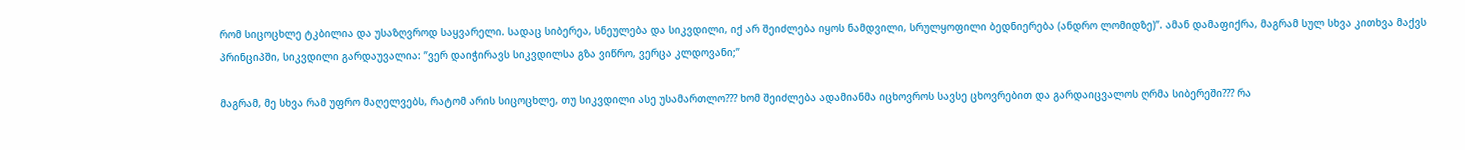რომ სიცოცხლე ტკბილია და უსაზღვროდ საყვარელი. სადაც სიბერეა, სნეულება და სიკვდილი, იქ არ შეიძლება იყოს ნამდვილი, სრულყოფილი ბედნიერება (ანდრო ლომიდზე)”. ამან დამაფიქრა, მაგრამ სულ სხვა კითხვა მაქვს
პრინციპში, სიკვდილი გარდაუვალია: ”ვერ დაიჭირავს სიკვდილსა გზა ვიწრო, ვერცა კლდოვანი;”

მაგრამ, მე სხვა რამ უფრო მაღელვებს, რატომ არის სიცოცხლე, თუ სიკვდილი ასე უსამართლო??? ხომ შეიძლება ადამიანმა იცხოვროს სავსე ცხოვრებით და გარდაიცვალოს ღრმა სიბერეში??? რა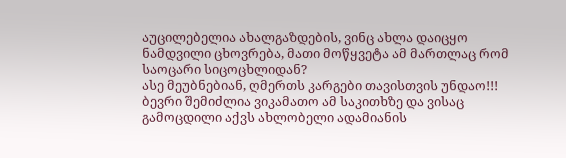აუცილებელია ახალგაზდების, ვინც ახლა დაიცყო ნამდვილი ცხოვრება, მათი მოწყვეტა ამ მართლაც რომ საოცარი სიცოცხლიდან?
ასე მეუბნებიან, ღმერთს კარგები თავისთვის უნდაო!!! ბევრი შემიძლია ვიკამათო ამ საკითხზე და ვისაც გამოცდილი აქვს ახლობელი ადამიანის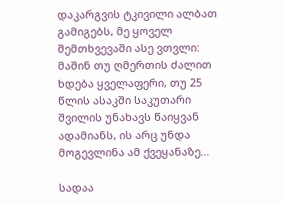დაკარგვის ტკივილი ალბათ გამიგებს, მე ყოველ შემთხვევაში ასე ვთვლი: მაშინ თუ ღმერთის ძალით ხდება ყველაფერი, თუ 25 წლის ასაკში საკუთარი შვილის უნახავს წაიყვან ადამიანს, ის არც უნდა მოგევლინა ამ ქვეყანაზე…

სადაა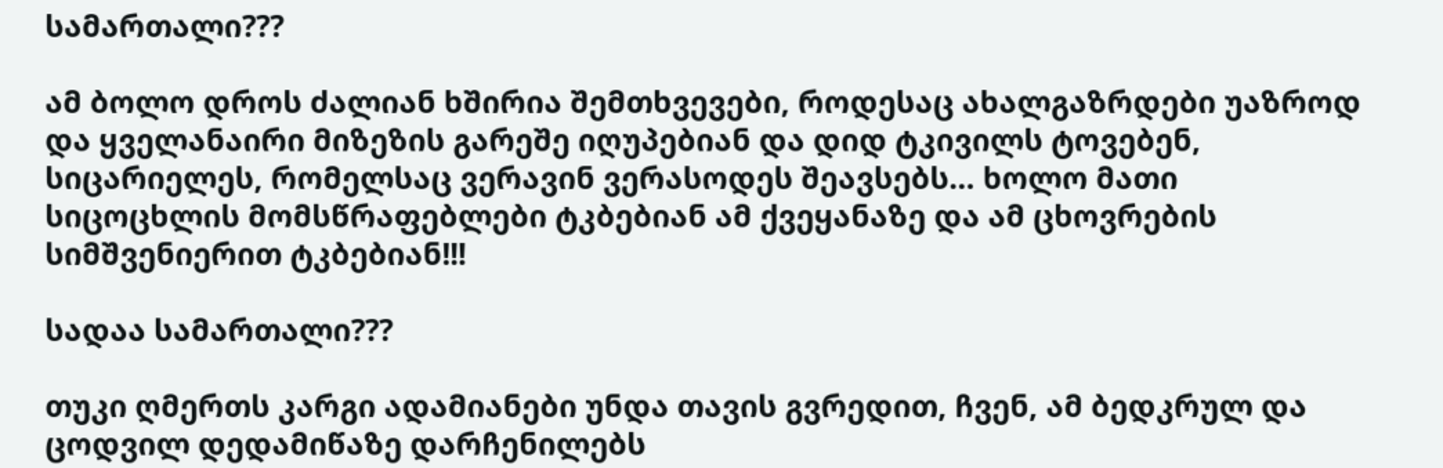სამართალი???

ამ ბოლო დროს ძალიან ხშირია შემთხვევები, როდესაც ახალგაზრდები უაზროდ და ყველანაირი მიზეზის გარეშე იღუპებიან და დიდ ტკივილს ტოვებენ, სიცარიელეს, რომელსაც ვერავინ ვერასოდეს შეავსებს… ხოლო მათი სიცოცხლის მომსწრაფებლები ტკბებიან ამ ქვეყანაზე და ამ ცხოვრების სიმშვენიერით ტკბებიან!!!

სადაა სამართალი???

თუკი ღმერთს კარგი ადამიანები უნდა თავის გვრედით, ჩვენ, ამ ბედკრულ და ცოდვილ დედამიწაზე დარჩენილებს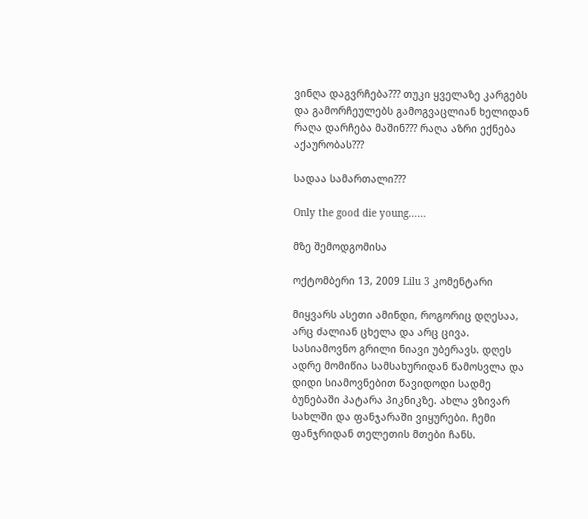ვინღა დაგვრჩება??? თუკი ყველაზე კარგებს და გამორჩეულებს გამოგვაცლიან ხელიდან რაღა დარჩება მაშინ??? რაღა აზრი ექნება აქაურობას???

სადაა სამართალი???

Only the good die young……

მზე შემოდგომისა

ოქტომბერი 13, 2009 Lilu 3 კომენტარი

მიყვარს ასეთი ამინდი, როგორიც დღესაა, არც ძალიან ცხელა და არც ცივა. სასიამოვნო გრილი ნიავი უბერავს. დღეს ადრე მომიწია სამსახურიდან წამოსვლა და დიდი სიამოვნებით წავიდოდი სადმე ბუნებაში პატარა პიკნიკზე. ახლა ვზივარ სახლში და ფანჯარაში ვიყურები. ჩემი ფანჯრიდან თელეთის მთები ჩანს.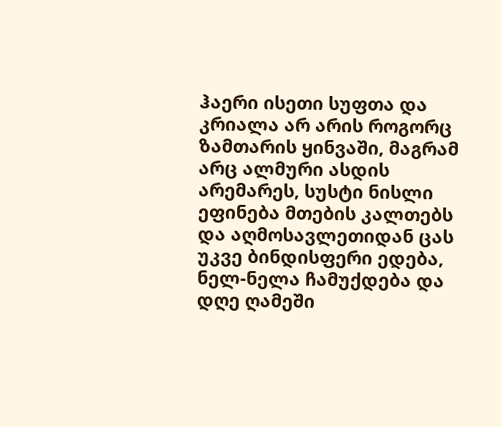ჰაერი ისეთი სუფთა და კრიალა არ არის როგორც ზამთარის ყინვაში, მაგრამ არც ალმური ასდის არემარეს, სუსტი ნისლი ეფინება მთების კალთებს და აღმოსავლეთიდან ცას უკვე ბინდისფერი ედება, ნელ-ნელა ჩამუქდება და დღე ღამეში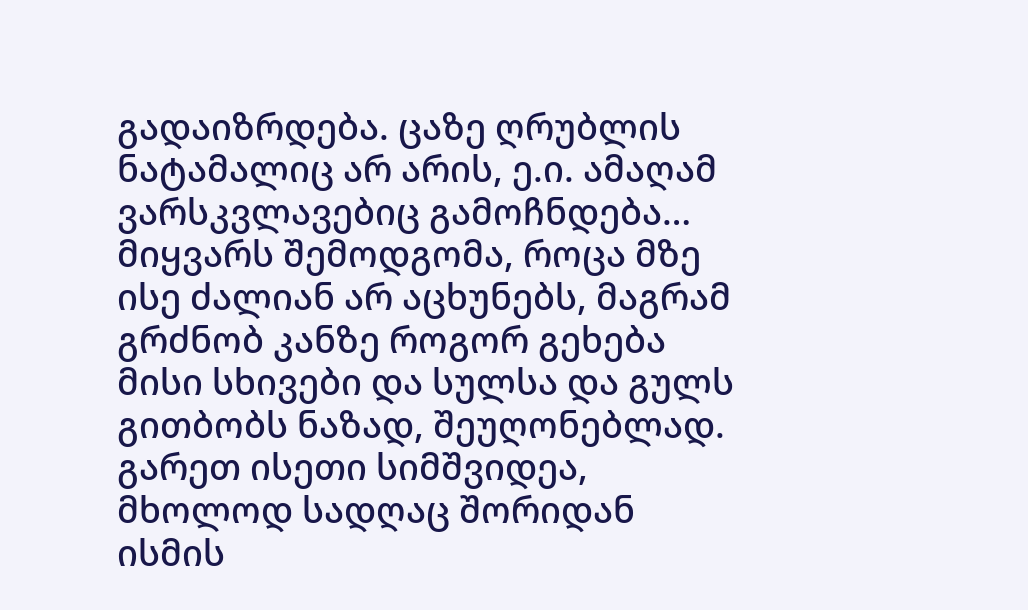გადაიზრდება. ცაზე ღრუბლის ნატამალიც არ არის, ე.ი. ამაღამ ვარსკვლავებიც გამოჩნდება…
მიყვარს შემოდგომა, როცა მზე ისე ძალიან არ აცხუნებს, მაგრამ გრძნობ კანზე როგორ გეხება მისი სხივები და სულსა და გულს გითბობს ნაზად, შეუღონებლად. გარეთ ისეთი სიმშვიდეა, მხოლოდ სადღაც შორიდან ისმის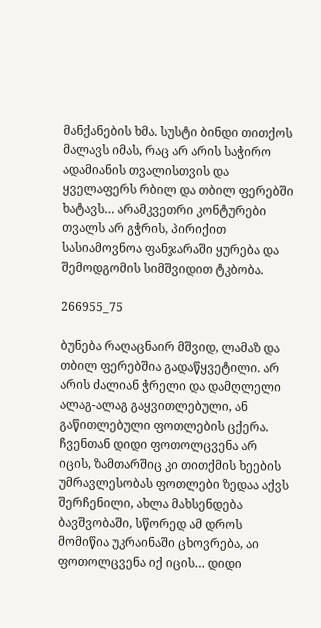მანქანების ხმა. სუსტი ბინდი თითქოს მალავს იმას, რაც არ არის საჭირო ადამიანის თვალისთვის და ყველაფერს რბილ და თბილ ფერებში ხატავს… არამკვეთრი კონტურები თვალს არ გჭრის, პირიქით სასიამოვნოა ფანჯარაში ყურება და შემოდგომის სიმშვიდით ტკბობა.

266955_75

ბუნება რაღაცნაირ მშვიდ, ლამაზ და თბილ ფერებშია გადაწყვეტილი. არ არის ძალიან ჭრელი და დამღლელი ალაგ-ალაგ გაყვითლებული, ან გაწითლებული ფოთლების ცქერა.
ჩვენთან დიდი ფოთოლცვენა არ იცის, ზამთარშიც კი თითქმის ხეების უმრავლესობას ფოთლები ზედაა აქვს შერჩენილი, ახლა მახსენდება ბავშვობაში, სწორედ ამ დროს მომიწია უკრაინაში ცხოვრება, აი ფოთოლცვენა იქ იცის… დიდი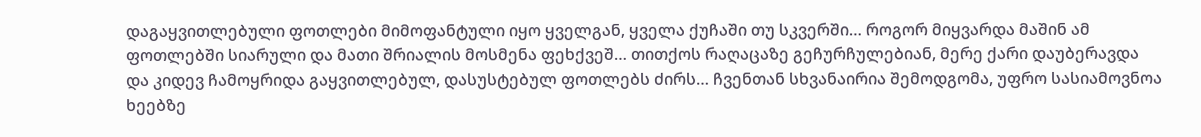დაგაყვითლებული ფოთლები მიმოფანტული იყო ყველგან, ყველა ქუჩაში თუ სკვერში… როგორ მიყვარდა მაშინ ამ ფოთლებში სიარული და მათი შრიალის მოსმენა ფეხქვეშ… თითქოს რაღაცაზე გეჩურჩულებიან, მერე ქარი დაუბერავდა და კიდევ ჩამოყრიდა გაყვითლებულ, დასუსტებულ ფოთლებს ძირს… ჩვენთან სხვანაირია შემოდგომა, უფრო სასიამოვნოა ხეებზე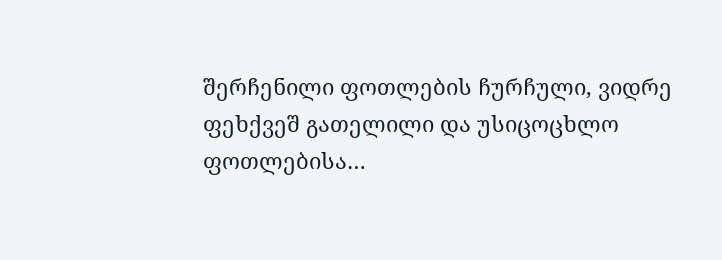შერჩენილი ფოთლების ჩურჩული, ვიდრე ფეხქვეშ გათელილი და უსიცოცხლო ფოთლებისა…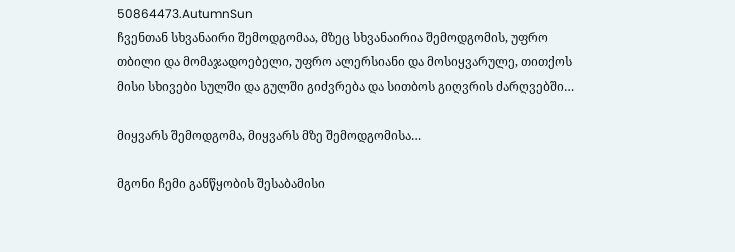50864473.AutumnSun
ჩვენთან სხვანაირი შემოდგომაა, მზეც სხვანაირია შემოდგომის, უფრო თბილი და მომაჯადოებელი, უფრო ალერსიანი და მოსიყვარულე, თითქოს მისი სხივები სულში და გულში გიძვრება და სითბოს გიღვრის ძარღვებში…

მიყვარს შემოდგომა, მიყვარს მზე შემოდგომისა…

მგონი ჩემი განწყობის შესაბამისი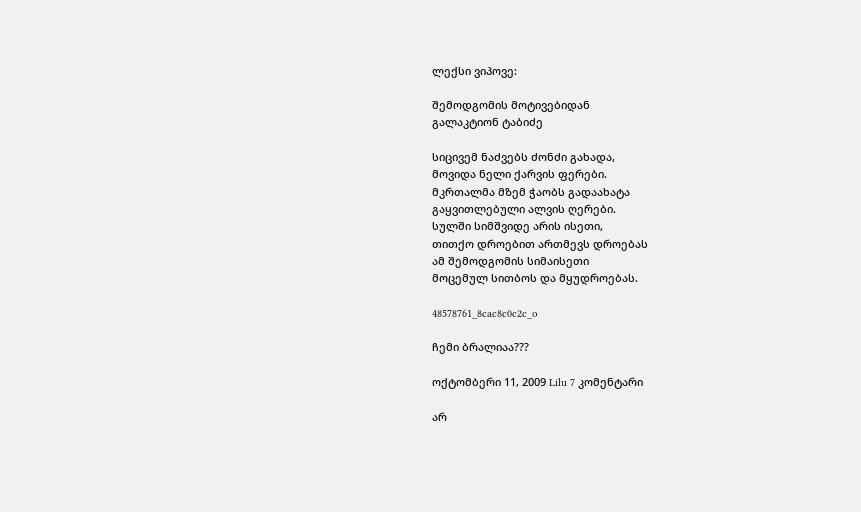ლექსი ვიპოვე:

შემოდგომის მოტივებიდან
გალაკტიონ ტაბიძე

სიცივემ ნაძვებს ძონძი გახადა,
მოვიდა ნელი ქარვის ფერები.
მკრთალმა მზემ ჭაობს გადაახატა
გაყვითლებული ალვის ღერები.
სულში სიმშვიდე არის ისეთი,
თითქო დროებით ართმევს დროებას
ამ შემოდგომის სიმაისეთი
მოცემულ სითბოს და მყუდროებას.

48578761_8cac8c0c2c_o

ჩემი ბრალიაა???

ოქტომბერი 11, 2009 Lilu 7 კომენტარი

არ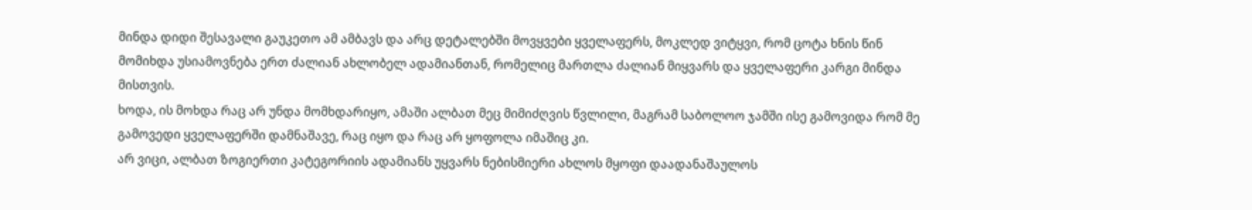მინდა დიდი შესავალი გაუკეთო ამ ამბავს და არც დეტალებში მოვყვები ყველაფერს, მოკლედ ვიტყვი, რომ ცოტა ხნის წინ მომიხდა უსიამოვნება ერთ ძალიან ახლობელ ადამიანთან, რომელიც მართლა ძალიან მიყვარს და ყველაფერი კარგი მინდა მისთვის.
ხოდა, ის მოხდა რაც არ უნდა მომხდარიყო, ამაში ალბათ მეც მიმიძღვის წვლილი, მაგრამ საბოლოო ჯამში ისე გამოვიდა რომ მე გამოვედი ყველაფერში დამნაშავე, რაც იყო და რაც არ ყოფოლა იმაშიც კი.
არ ვიცი, ალბათ ზოგიერთი კატეგორიის ადამიანს უყვარს ნებისმიერი ახლოს მყოფი დაადანაშაულოს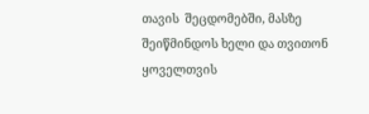თავის  შეცდომებში, მასზე შეიწმინდოს ხელი და თვითონ ყოველთვის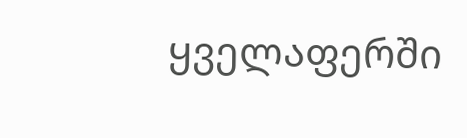ყველაფერში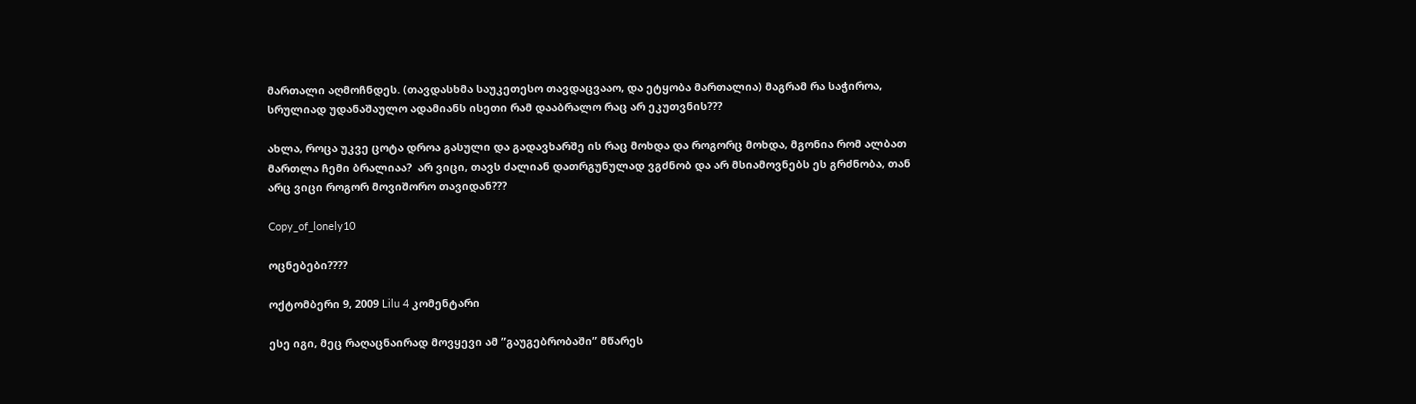მართალი აღმოჩნდეს. (თავდასხმა საუკეთესო თავდაცვააო, და ეტყობა მართალია) მაგრამ რა საჭიროა, სრულიად უდანაშაულო ადამიანს ისეთი რამ დააბრალო რაც არ ეკუთვნის???

ახლა, როცა უკვე ცოტა დროა გასული და გადავხარშე ის რაც მოხდა და როგორც მოხდა, მგონია რომ ალბათ მართლა ჩემი ბრალიაა?  არ ვიცი, თავს ძალიან დათრგუნულად ვგძნობ და არ მსიამოვნებს ეს გრძნობა, თან არც ვიცი როგორ მოვიშორო თავიდან???

Copy_of_lonely10

ოცნებები????

ოქტომბერი 9, 2009 Lilu 4 კომენტარი

ესე იგი, მეც რაღაცნაირად მოვყევი ამ ”გაუგებრობაში” მწარეს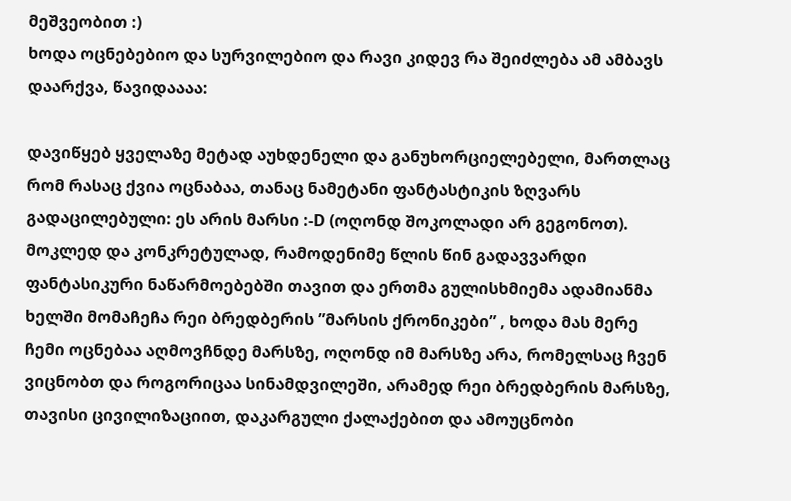მეშვეობით :)
ხოდა ოცნებებიო და სურვილებიო და რავი კიდევ რა შეიძლება ამ ამბავს დაარქვა, წავიდაააა:

დავიწყებ ყველაზე მეტად აუხდენელი და განუხორციელებელი, მართლაც რომ რასაც ქვია ოცნაბაა, თანაც ნამეტანი ფანტასტიკის ზღვარს გადაცილებული: ეს არის მარსი :-D (ოღონდ შოკოლადი არ გეგონოთ). მოკლედ და კონკრეტულად, რამოდენიმე წლის წინ გადავვარდი ფანტასიკური ნაწარმოებებში თავით და ერთმა გულისხმიემა ადამიანმა ხელში მომაჩეჩა რეი ბრედბერის ”მარსის ქრონიკები” , ხოდა მას მერე ჩემი ოცნებაა აღმოვჩნდე მარსზე, ოღონდ იმ მარსზე არა, რომელსაც ჩვენ ვიცნობთ და როგორიცაა სინამდვილეში, არამედ რეი ბრედბერის მარსზე, თავისი ცივილიზაციით, დაკარგული ქალაქებით და ამოუცნობი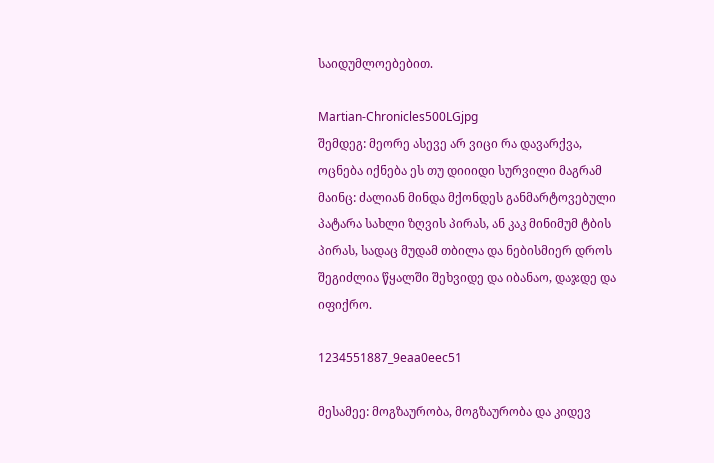საიდუმლოებებით.

Martian-Chronicles500LGjpg
შემდეგ: მეორე ასევე არ ვიცი რა დავარქვა, ოცნება იქნება ეს თუ დიიიდი სურვილი მაგრამ მაინც: ძალიან მინდა მქონდეს განმარტოვებული პატარა სახლი ზღვის პირას, ან კაკ მინიმუმ ტბის პირას, სადაც მუდამ თბილა და ნებისმიერ დროს შეგიძლია წყალში შეხვიდე და იბანაო, დაჯდე და იფიქრო.

1234551887_9eaa0eec51

მესამეე: მოგზაურობა, მოგზაურობა და კიდევ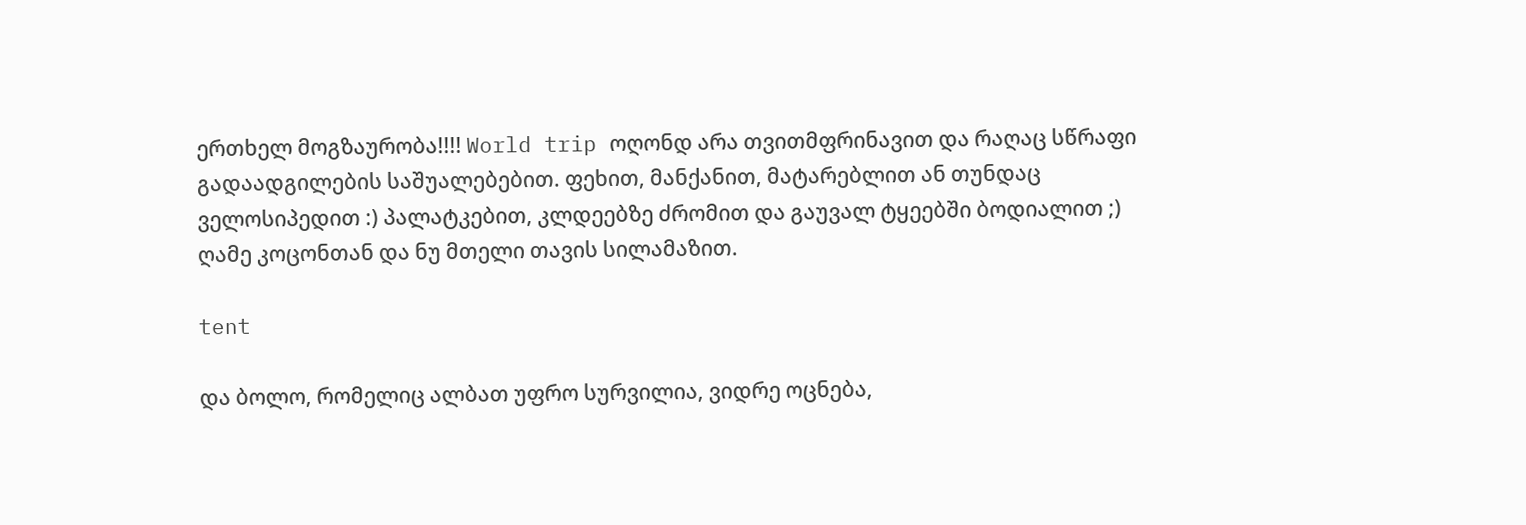ერთხელ მოგზაურობა!!!! World trip ოღონდ არა თვითმფრინავით და რაღაც სწრაფი გადაადგილების საშუალებებით. ფეხით, მანქანით, მატარებლით ან თუნდაც ველოსიპედით :) პალატკებით, კლდეებზე ძრომით და გაუვალ ტყეებში ბოდიალით ;) ღამე კოცონთან და ნუ მთელი თავის სილამაზით.

tent

და ბოლო, რომელიც ალბათ უფრო სურვილია, ვიდრე ოცნება,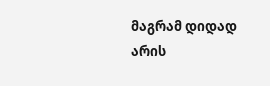მაგრამ დიდად არის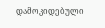დამოკიდებული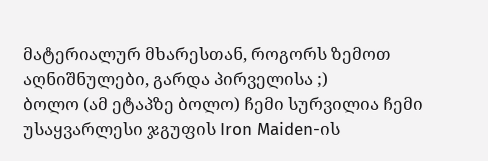მატერიალურ მხარესთან, როგორს ზემოთ აღნიშნულები, გარდა პირველისა ;)
ბოლო (ამ ეტაპზე ბოლო) ჩემი სურვილია ჩემი უსაყვარლესი ჯგუფის Iron Maiden-ის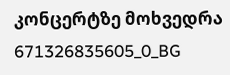კონცერტზე მოხვედრა
671326835605_0_BG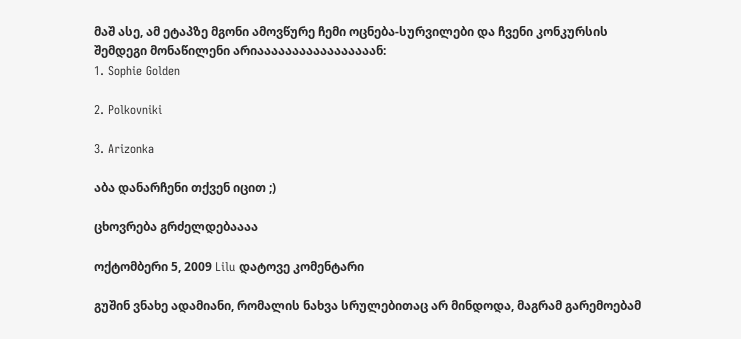მაშ ასე, ამ ეტაპზე მგონი ამოვწურე ჩემი ოცნება-სურვილები და ჩვენი კონკურსის შემდეგი მონაწილენი არიააააააააააააააააან:
1. Sophie Golden

2. Polkovniki

3. Arizonka

აბა დანარჩენი თქვენ იცით ;)

ცხოვრება გრძელდებაააა

ოქტომბერი 5, 2009 Lilu დატოვე კომენტარი

გუშინ ვნახე ადამიანი, რომალის ნახვა სრულებითაც არ მინდოდა, მაგრამ გარემოებამ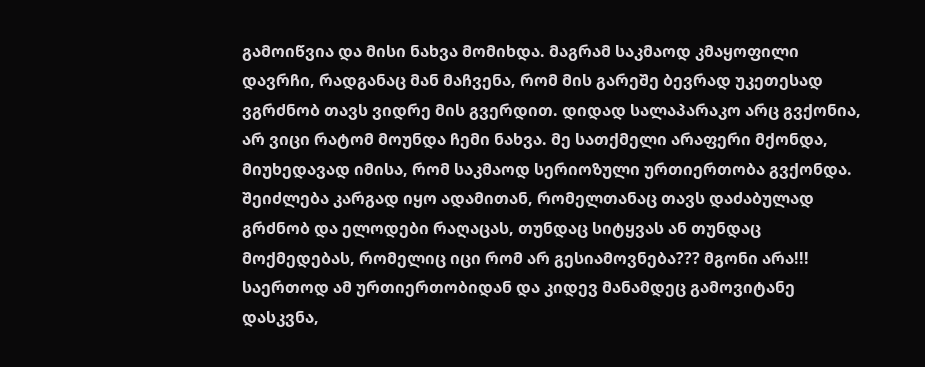გამოიწვია და მისი ნახვა მომიხდა. მაგრამ საკმაოდ კმაყოფილი დავრჩი, რადგანაც მან მაჩვენა, რომ მის გარეშე ბევრად უკეთესად ვგრძნობ თავს ვიდრე მის გვერდით. დიდად სალაპარაკო არც გვქონია, არ ვიცი რატომ მოუნდა ჩემი ნახვა. მე სათქმელი არაფერი მქონდა, მიუხედავად იმისა, რომ საკმაოდ სერიოზული ურთიერთობა გვქონდა.
შეიძლება კარგად იყო ადამითან, რომელთანაც თავს დაძაბულად გრძნობ და ელოდები რაღაცას, თუნდაც სიტყვას ან თუნდაც მოქმედებას, რომელიც იცი რომ არ გესიამოვნება??? მგონი არა!!!
საერთოდ ამ ურთიერთობიდან და კიდევ მანამდეც გამოვიტანე დასკვნა,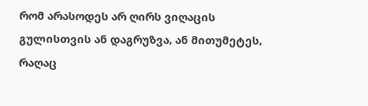რომ არასოდეს არ ღირს ვიღაცის გულისთვის ან დაგრუზვა, ან მითუმეტეს, რაღაც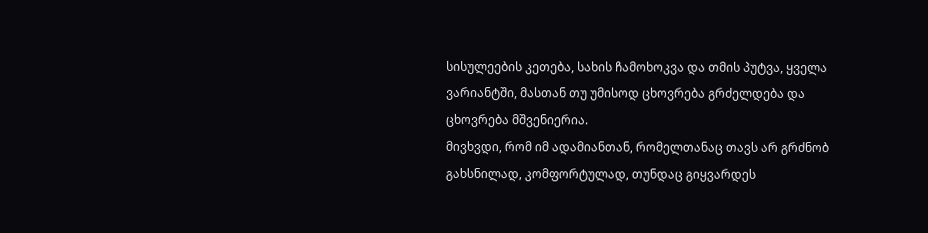სისულეების კეთება, სახის ჩამოხოკვა და თმის პუტვა, ყველა ვარიანტში, მასთან თუ უმისოდ ცხოვრება გრძელდება და ცხოვრება მშვენიერია.
მივხვდი, რომ იმ ადამიანთან, რომელთანაც თავს არ გრძნობ გახსნილად, კომფორტულად, თუნდაც გიყვარდეს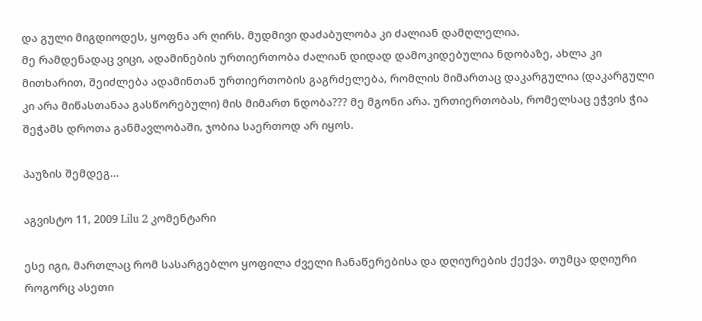და გული მიგდიოდეს, ყოფნა არ ღირს. მუდმივი დაძაბულობა კი ძალიან დამღლელია.
მე რამდენადაც ვიცი, ადამინების ურთიერთობა ძალიან დიდად დამოკიდებულია ნდობაზე, ახლა კი მითხარით, შეიძლება ადამინთან ურთიერთობის გაგრძელება, რომლის მიმართაც დაკარგულია (დაკარგული კი არა მიწასთანაა გასწორებული) მის მიმართ ნდობა??? მე მგონი არა. ურთიერთობას, რომელსაც ეჭვის ჭია შეჭამს დროთა განმავლობაში, ჯობია საერთოდ არ იყოს.

პაუზის შემდეგ…

აგვისტო 11, 2009 Lilu 2 კომენტარი

ესე იგი, მართლაც რომ სასარგებლო ყოფილა ძველი ჩანაწერებისა და დღიურების ქექვა. თუმცა დღიური როგორც ასეთი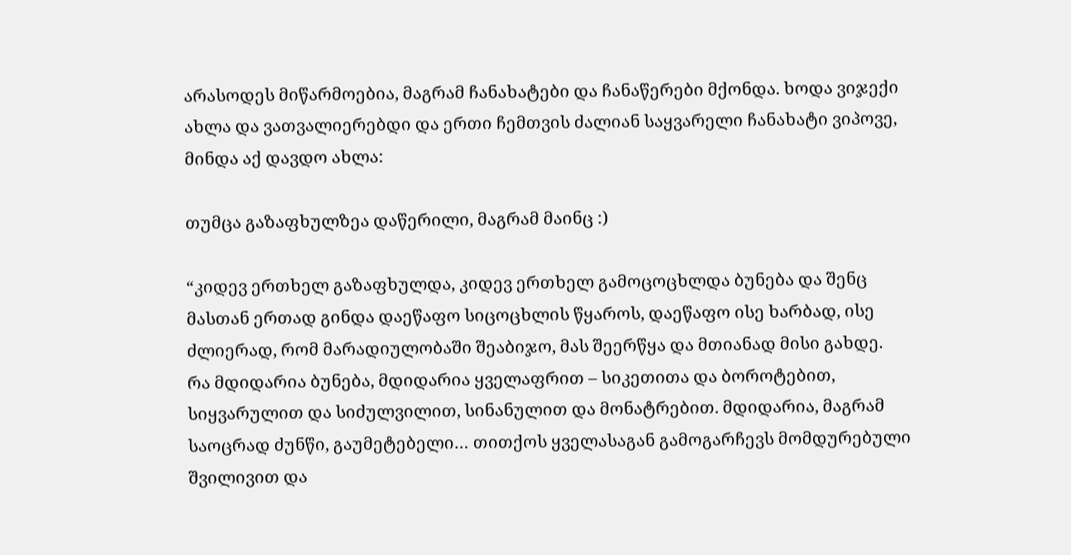არასოდეს მიწარმოებია, მაგრამ ჩანახატები და ჩანაწერები მქონდა. ხოდა ვიჯექი ახლა და ვათვალიერებდი და ერთი ჩემთვის ძალიან საყვარელი ჩანახატი ვიპოვე, მინდა აქ დავდო ახლა:

თუმცა გაზაფხულზეა დაწერილი, მაგრამ მაინც :)

“კიდევ ერთხელ გაზაფხულდა, კიდევ ერთხელ გამოცოცხლდა ბუნება და შენც მასთან ერთად გინდა დაეწაფო სიცოცხლის წყაროს, დაეწაფო ისე ხარბად, ისე ძლიერად, რომ მარადიულობაში შეაბიჯო, მას შეერწყა და მთიანად მისი გახდე.
რა მდიდარია ბუნება, მდიდარია ყველაფრით – სიკეთითა და ბოროტებით, სიყვარულით და სიძულვილით, სინანულით და მონატრებით. მდიდარია, მაგრამ საოცრად ძუნწი, გაუმეტებელი… თითქოს ყველასაგან გამოგარჩევს მომდურებული შვილივით და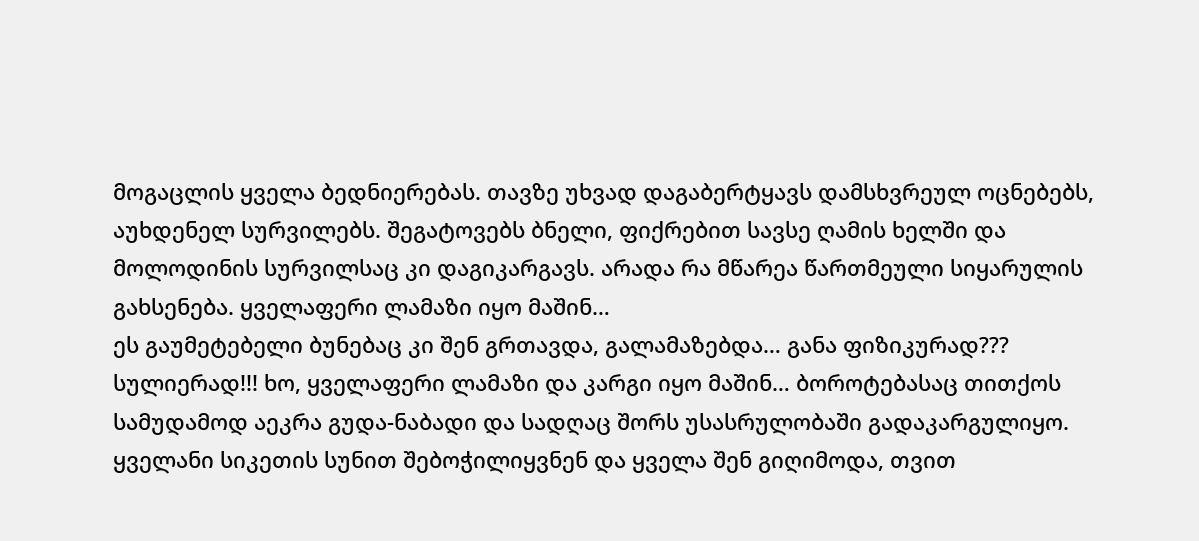მოგაცლის ყველა ბედნიერებას. თავზე უხვად დაგაბერტყავს დამსხვრეულ ოცნებებს, აუხდენელ სურვილებს. შეგატოვებს ბნელი, ფიქრებით სავსე ღამის ხელში და მოლოდინის სურვილსაც კი დაგიკარგავს. არადა რა მწარეა წართმეული სიყარულის გახსენება. ყველაფერი ლამაზი იყო მაშინ…
ეს გაუმეტებელი ბუნებაც კი შენ გრთავდა, გალამაზებდა… განა ფიზიკურად??? სულიერად!!! ხო, ყველაფერი ლამაზი და კარგი იყო მაშინ… ბოროტებასაც თითქოს სამუდამოდ აეკრა გუდა-ნაბადი და სადღაც შორს უსასრულობაში გადაკარგულიყო. ყველანი სიკეთის სუნით შებოჭილიყვნენ და ყველა შენ გიღიმოდა, თვით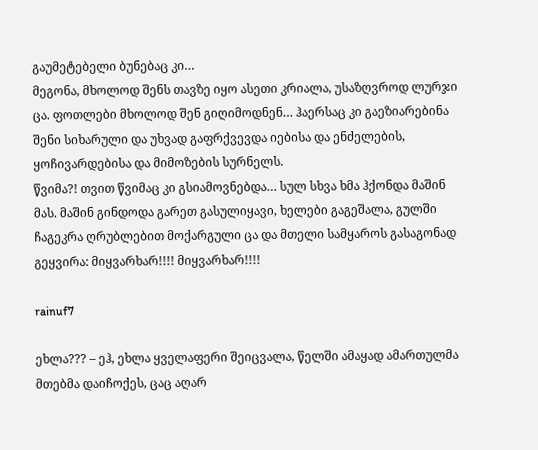გაუმეტებელი ბუნებაც კი…
მეგონა, მხოლოდ შენს თავზე იყო ასეთი კრიალა, უსაზღვროდ ლურჯი ცა. ფოთლები მხოლოდ შენ გიღიმოდნენ… ჰაერსაც კი გაეზიარებინა შენი სიხარული და უხვად გაფრქვევდა იებისა და ენძელების, ყოჩივარდებისა და მიმოზების სურნელს.
წვიმა?! თვით წვიმაც კი გსიამოვნებდა… სულ სხვა ხმა ჰქონდა მაშინ მას. მაშინ გინდოდა გარეთ გასულიყავი, ხელები გაგეშალა, გულში ჩაგეკრა ღრუბლებით მოქარგული ცა და მთელი სამყაროს გასაგონად გეყვირა: მიყვარხარ!!!! მიყვარხარ!!!!

rainuf7

ეხლა??? – ეჰ, ეხლა ყველაფერი შეიცვალა, წელში ამაყად ამართულმა მთებმა დაიჩოქეს, ცაც აღარ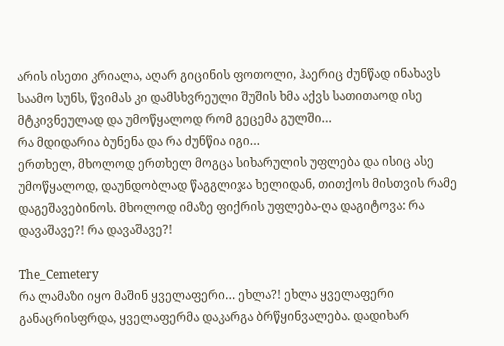არის ისეთი კრიალა, აღარ გიცინის ფოთოლი, ჰაერიც ძუნწად ინახავს საამო სუნს, წვიმას კი დამსხვრეული შუშის ხმა აქვს სათითაოდ ისე მტკივნეულად და უმოწყალოდ რომ გეცემა გულში…
რა მდიდარია ბუნენა და რა ძუნწია იგი…
ერთხელ, მხოლოდ ერთხელ მოგცა სიხარულის უფლება და ისიც ასე უმოწყალოდ, დაუნდობლად წაგგლიჯა ხელიდან, თითქოს მისთვის რამე დაგეშავებინოს. მხოლოდ იმაზე ფიქრის უფლება-ღა დაგიტოვა: რა დავაშავე?! რა დავაშავე?!

The_Cemetery
რა ლამაზი იყო მაშინ ყველაფერი… ეხლა?! ეხლა ყველაფერი განაცრისფრდა, ყველაფერმა დაკარგა ბრწყინვალება. დადიხარ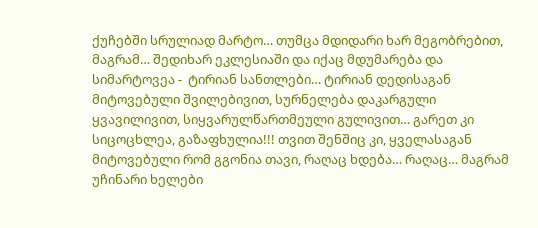ქუჩებში სრულიად მარტო… თუმცა მდიდარი ხარ მეგობრებით, მაგრამ… შედიხარ ეკლესიაში და იქაც მდუმარება და სიმარტოვეა -  ტირიან სანთლები… ტირიან დედისაგან მიტოვებული შვილებივით, სურნელება დაკარგული ყვავილივით, სიყვარულწართმეული გულივით… გარეთ კი სიცოცხლეა, გაზაფხულია!!! თვით შენშიც კი, ყველასაგან მიტოვებული რომ გგონია თავი, რაღაც ხდება… რაღაც… მაგრამ უჩინარი ხელები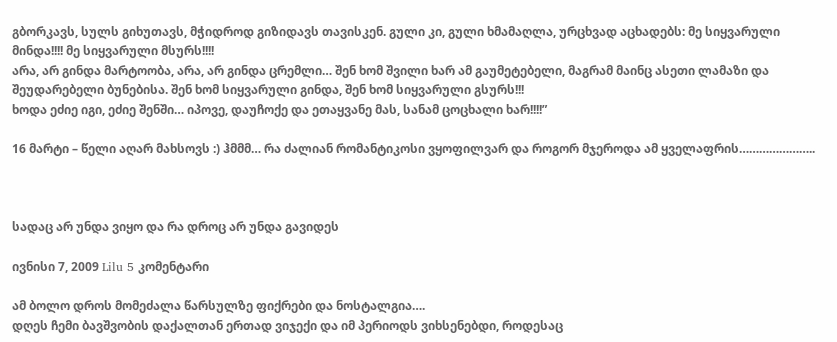გბორკავს, სულს გიხუთავს, მჭიდროდ გიზიდავს თავისკენ. გული კი, გული ხმამაღლა, ურცხვად აცხადებს: მე სიყვარული მინდა!!!! მე სიყვარული მსურს!!!!
არა, არ გინდა მარტოობა, არა, არ გინდა ცრემლი… შენ ხომ შვილი ხარ ამ გაუმეტებელი, მაგრამ მაინც ასეთი ლამაზი და შეუდარებელი ბუნებისა. შენ ხომ სიყვარული გინდა, შენ ხომ სიყვარული გსურს!!!
ხოდა ეძიე იგი, ეძიე შენში… იპოვე, დაუჩოქე და ეთაყვანე მას, სანამ ცოცხალი ხარ!!!!”

16 მარტი – წელი აღარ მახსოვს :) ჰმმმ… რა ძალიან რომანტიკოსი ვყოფილვარ და როგორ მჯეროდა ამ ყველაფრის…………………..



სადაც არ უნდა ვიყო და რა დროც არ უნდა გავიდეს

ივნისი 7, 2009 Lilu 5 კომენტარი

ამ ბოლო დროს მომეძალა წარსულზე ფიქრები და ნოსტალგია….
დღეს ჩემი ბავშვობის დაქალთან ერთად ვიჯექი და იმ პერიოდს ვიხსენებდი, როდესაც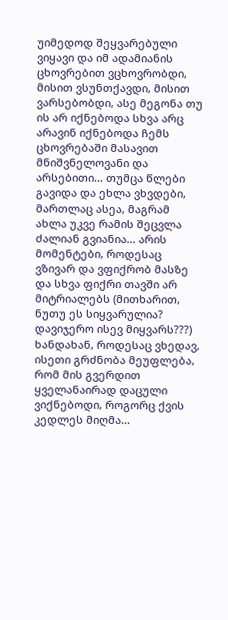უიმედოდ შეყვარებული ვიყავი და იმ ადამიანის ცხოვრებით ვცხოვრობდი, მისით ვსუნთქავდი, მისით ვარსებობდი, ასე მეგონა თუ ის არ იქნებოდა სხვა არც არავინ იქნებოდა ჩემს ცხოვრებაში მასავით მნიშვნელოვანი და არსებითი… თუმცა წლები გავიდა და ეხლა ვხვდები, მართლაც ასეა, მაგრამ ახლა უკვე რამის შეცვლა ძალიან გვიანია… არის მომენტები, როდესაც ვზივარ და ვფიქრობ მასზე და სხვა ფიქრი თავში არ მიტრიალებს (მითხარით, ნუთუ ეს სიყვარულია? დავიჯერო ისევ მიყვარს???) ხანდახან, როდესაც ვხედავ, ისეთი გრძნობა მეუფლება, რომ მის გვერდით ყველანაირად დაცული ვიქნებოდი, როგორც ქვის კედლეს მიღმა…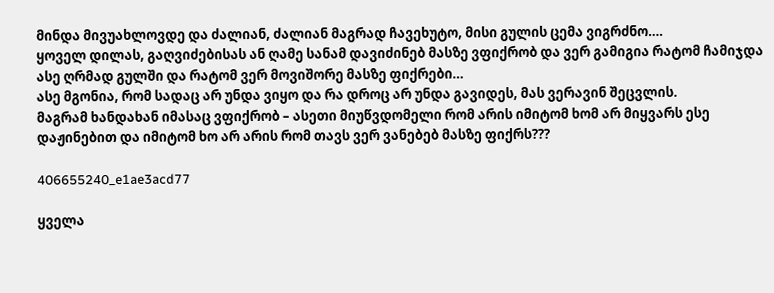მინდა მივუახლოვდე და ძალიან, ძალიან მაგრად ჩავეხუტო, მისი გულის ცემა ვიგრძნო….
ყოველ დილას, გაღვიძებისას ან ღამე სანამ დავიძინებ მასზე ვფიქრობ და ვერ გამიგია რატომ ჩამიჯდა ასე ღრმად გულში და რატომ ვერ მოვიშორე მასზე ფიქრები…
ასე მგონია, რომ სადაც არ უნდა ვიყო და რა დროც არ უნდა გავიდეს, მას ვერავინ შეცვლის.
მაგრამ ხანდახან იმასაც ვფიქრობ – ასეთი მიუწვდომელი რომ არის იმიტომ ხომ არ მიყვარს ესე დაჟინებით და იმიტომ ხო არ არის რომ თავს ვერ ვანებებ მასზე ფიქრს???

406655240_e1ae3acd77

ყველა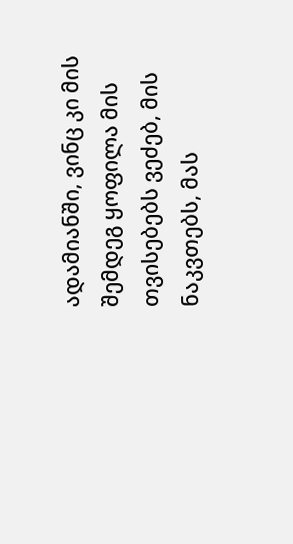ადამიანში, ვინც კი მის შემდეგ ყოფილა მის თვისებებს ვეძებ, მის ნაკვთებს, მას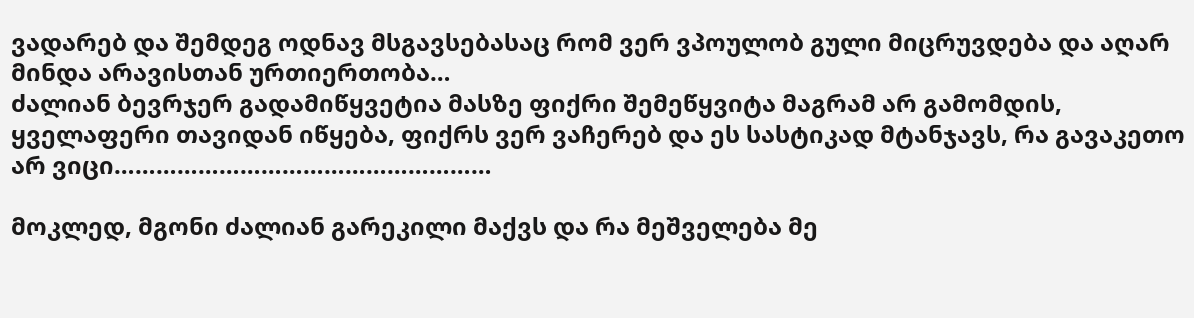ვადარებ და შემდეგ ოდნავ მსგავსებასაც რომ ვერ ვპოულობ გული მიცრუვდება და აღარ მინდა არავისთან ურთიერთობა…
ძალიან ბევრჯერ გადამიწყვეტია მასზე ფიქრი შემეწყვიტა მაგრამ არ გამომდის, ყველაფერი თავიდან იწყება, ფიქრს ვერ ვაჩერებ და ეს სასტიკად მტანჯავს, რა გავაკეთო არ ვიცი………………………………………………

მოკლედ, მგონი ძალიან გარეკილი მაქვს და რა მეშველება მე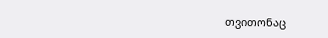თვითონაც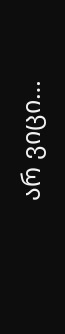არ ვიცი…